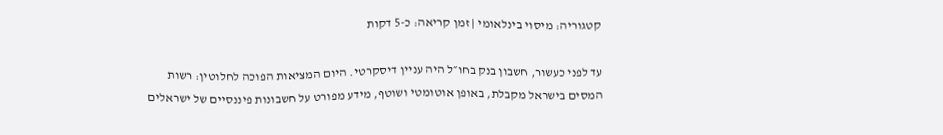קטגוריה: מיסוי בינלאומי | זמן קריאה: כ-5 דקות

עד לפני כעשור, חשבון בנק בחו״ל היה עניין דיסקרטי. היום המציאות הפוכה לחלוטין: רשות המסים בישראל מקבלת, באופן אוטומטי ושוטף, מידע מפורט על חשבונות פיננסיים של ישראלים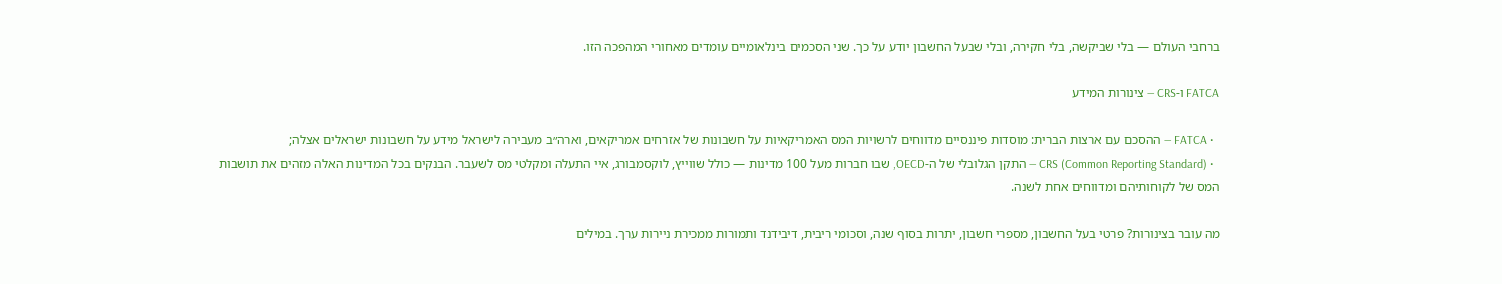ברחבי העולם — בלי שביקשה, בלי חקירה, ובלי שבעל החשבון יודע על כך. שני הסכמים בינלאומיים עומדים מאחורי המהפכה הזו.

FATCA ו-CRS — צינורות המידע

  • FATCA — ההסכם עם ארצות הברית: מוסדות פיננסיים מדווחים לרשויות המס האמריקאיות על חשבונות של אזרחים אמריקאים, וארה״ב מעבירה לישראל מידע על חשבונות ישראלים אצלה;
  • CRS (Common Reporting Standard) — התקן הגלובלי של ה-OECD, שבו חברות מעל 100 מדינות — כולל שווייץ, לוקסמבורג, איי התעלה ומקלטי מס לשעבר. הבנקים בכל המדינות האלה מזהים את תושבות המס של לקוחותיהם ומדווחים אחת לשנה.

מה עובר בצינורות? פרטי בעל החשבון, מספרי חשבון, יתרות בסוף שנה, וסכומי ריבית, דיבידנד ותמורות ממכירת ניירות ערך. במילים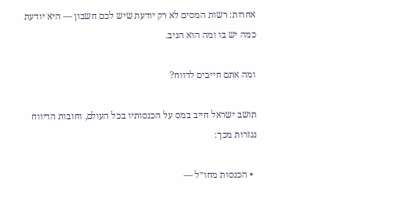אחרות: רשות המסים לא רק יודעת שיש לכם חשבון — היא יודעת כמה יש בו ומה הוא הניב.

ומה אתם חייבים לדווח?

תושב ישראל חייב במס על הכנסותיו בכל העולם, וחובות הדיווח נגזרות מכך:

  • הכנסות מחו״ל —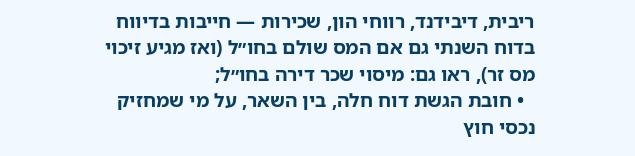ריבית, דיבידנד, רווחי הון, שכירות — חייבות בדיווח בדוח השנתי גם אם המס שולם בחו״ל (ואז מגיע זיכוי מס זר), ראו גם: מיסוי שכר דירה בחו״ל;
  • חובת הגשת דוח חלה, בין השאר, על מי שמחזיק נכסי חוץ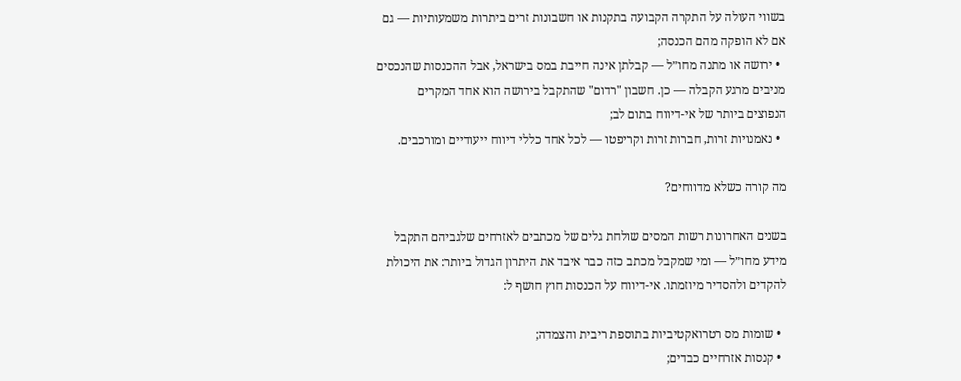בשווי העולה על התקרה הקבועה בתקנות או חשבונות זרים ביתרות משמעותיות — גם אם לא הופקה מהם הכנסה;
  • ירושה או מתנה מחו״ל — קבלתן אינה חייבת במס בישראל, אבל ההכנסות שהנכסים מניבים מרגע הקבלה — כן. חשבון "רדום" שהתקבל בירושה הוא אחד המקרים הנפוצים ביותר של אי-דיווח בתום לב;
  • נאמנויות זרות, חברות זרות וקריפטו — לכל אחד כללי דיווח ייעודיים ומורכבים.

מה קורה כשלא מדווחים?

בשנים האחרונות רשות המסים שולחת גלים של מכתבים לאזרחים שלגביהם התקבל מידע מחו״ל — ומי שמקבל מכתב כזה כבר איבד את היתרון הגדול ביותר: את היכולת להקדים ולהסדיר מיוזמתו. אי-דיווח על הכנסות חוץ חושף ל:

  • שומות מס רטרואקטיביות בתוספת ריבית והצמדה;
  • קנסות אזרחיים כבדים;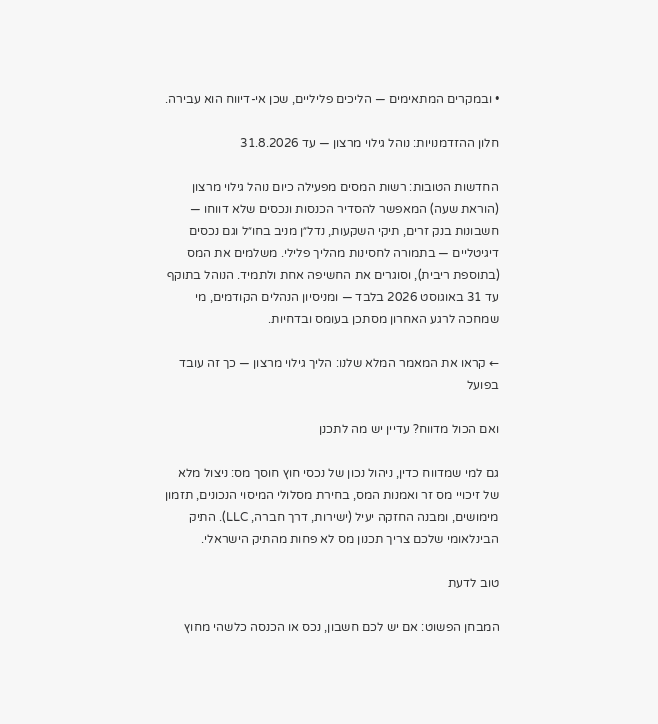• ובמקרים המתאימים — הליכים פליליים, שכן אי-דיווח הוא עבירה.

חלון ההזדמנויות: נוהל גילוי מרצון — עד 31.8.2026

החדשות הטובות: רשות המסים מפעילה כיום נוהל גילוי מרצון (הוראת שעה) המאפשר להסדיר הכנסות ונכסים שלא דווחו — חשבונות בנק זרים, תיקי השקעות, נדל״ן מניב בחו״ל וגם נכסים דיגיטליים — בתמורה לחסינות מהליך פלילי. משלמים את המס (בתוספת ריבית), וסוגרים את החשיפה אחת ולתמיד. הנוהל בתוקף עד 31 באוגוסט 2026 בלבד — ומניסיון הנהלים הקודמים, מי שמחכה לרגע האחרון מסתכן בעומס ובדחיות.

← קראו את המאמר המלא שלנו: הליך גילוי מרצון — כך זה עובד בפועל

ואם הכול מדווח? עדיין יש מה לתכנן

גם למי שמדווח כדין, ניהול נכון של נכסי חוץ חוסך מס: ניצול מלא של זיכויי מס זר ואמנות המס, בחירת מסלולי המיסוי הנכונים, תזמון מימושים, ומבנה החזקה יעיל (ישירות, דרך חברה, LLC). התיק הבינלאומי שלכם צריך תכנון מס לא פחות מהתיק הישראלי.

טוב לדעת

המבחן הפשוט: אם יש לכם חשבון, נכס או הכנסה כלשהי מחוץ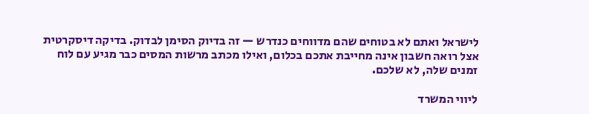לישראל ואתם לא בטוחים שהם מדווחים כנדרש — זה בדיוק הסימן לבדוק. בדיקה דיסקרטית אצל רואה חשבון אינה מחייבת אתכם בכלום, ואילו מכתב מרשות המסים כבר מגיע עם לוח זמנים שלה, לא שלכם.

ליווי המשרד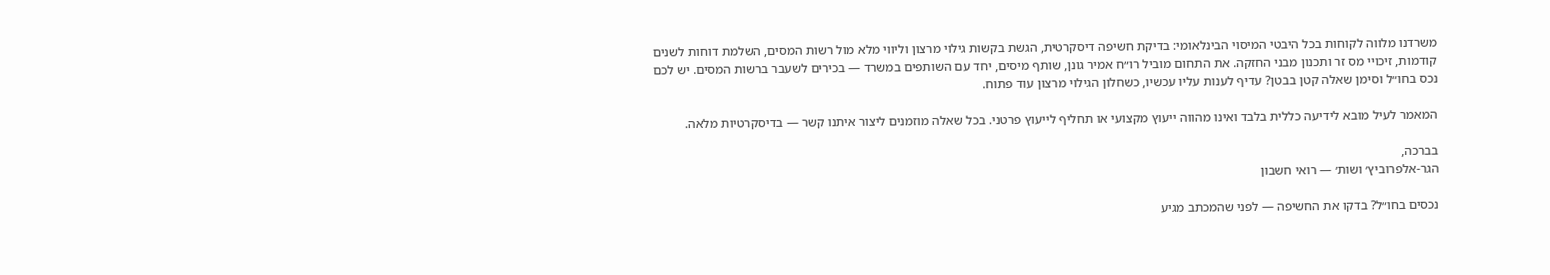משרדנו מלווה לקוחות בכל היבטי המיסוי הבינלאומי: בדיקת חשיפה דיסקרטית, הגשת בקשות גילוי מרצון וליווי מלא מול רשות המסים, השלמת דוחות לשנים קודמות, זיכויי מס זר ותכנון מבני החזקה. את התחום מוביל רו״ח אמיר גונן, שותף מיסים, יחד עם השותפים במשרד — בכירים לשעבר ברשות המסים. יש לכם נכס בחו״ל וסימן שאלה קטן בבטן? עדיף לענות עליו עכשיו, כשחלון הגילוי מרצון עוד פתוח.

המאמר לעיל מובא לידיעה כללית בלבד ואינו מהווה ייעוץ מקצועי או תחליף לייעוץ פרטני. בכל שאלה מוזמנים ליצור איתנו קשר — בדיסקרטיות מלאה.

בברכה,
הגר-אלפרוביץ׳ ושות׳ — רואי חשבון

נכסים בחו״ל? בדקו את החשיפה — לפני שהמכתב מגיע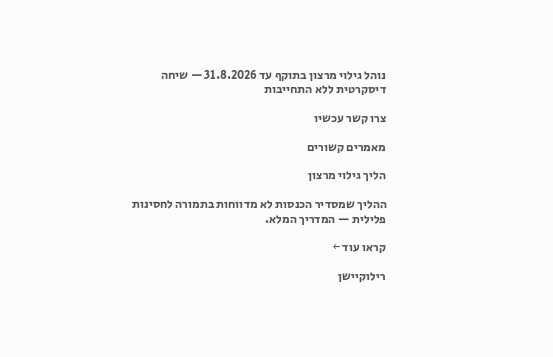נוהל גילוי מרצון בתוקף עד 31.8.2026 — שיחה דיסקרטית ללא התחייבות

צרו קשר עכשיו

מאמרים קשורים

הליך גילוי מרצון

ההליך שמסדיר הכנסות לא מדווחות בתמורה לחסינות פלילית — המדריך המלא.

קראו עוד ←

רילוקיישן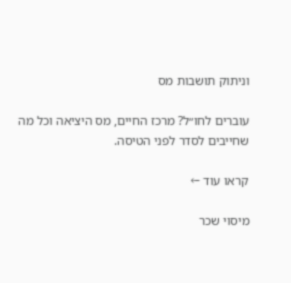וניתוק תושבות מס

עוברים לחו״ל? מרכז החיים, מס היציאה וכל מה שחייבים לסדר לפני הטיסה.

קראו עוד ←

מיסוי שכר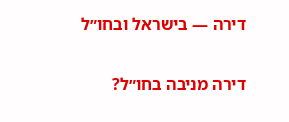דירה — בישראל ובחו״ל

דירה מניבה בחו״ל?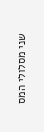שני מסלולי המס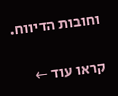וחובות הדיווח.

קראו עוד ←